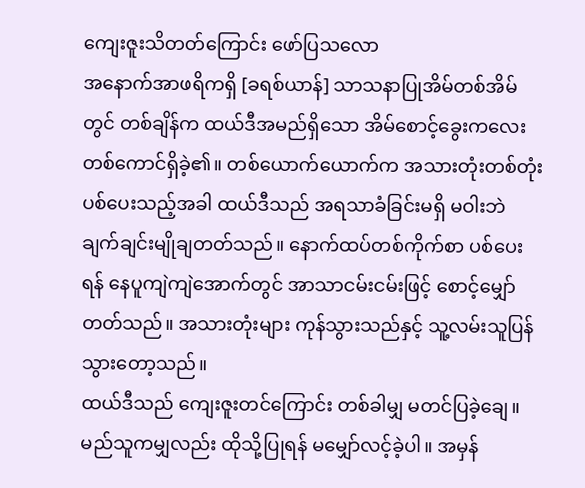ကျေးဇူးသိတတ်ကြောင်း ဖော်ပြသလော
အနောက်အာဖရိကရှိ [ခရစ်ယာန်] သာသနာပြုအိမ်တစ်အိမ်တွင် တစ်ချိန်က ထယ်ဒီအမည်ရှိသော အိမ်စောင့်ခွေးကလေးတစ်ကောင်ရှိခဲ့၏။ တစ်ယောက်ယောက်က အသားတုံးတစ်တုံးပစ်ပေးသည့်အခါ ထယ်ဒီသည် အရသာခံခြင်းမရှိ မဝါးဘဲ ချက်ချင်းမျိုချတတ်သည်။ နောက်ထပ်တစ်ကိုက်စာ ပစ်ပေးရန် နေပူကျဲကျဲအောက်တွင် အာသာငမ်းငမ်းဖြင့် စောင့်မျှော်တတ်သည်။ အသားတုံးများ ကုန်သွားသည်နှင့် သူ့လမ်းသူပြန်သွားတော့သည်။
ထယ်ဒီသည် ကျေးဇူးတင်ကြောင်း တစ်ခါမျှ မတင်ပြခဲ့ချေ။ မည်သူကမျှလည်း ထိုသို့ပြုရန် မမျှော်လင့်ခဲ့ပါ။ အမှန်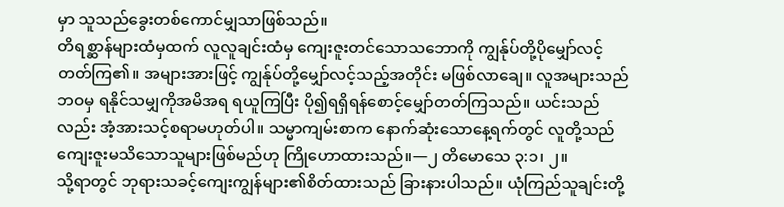မှာ သူသည်ခွေးတစ်ကောင်မျှသာဖြစ်သည်။
တိရစ္ဆာန်များထံမှထက် လူလူချင်းထံမှ ကျေးဇူးတင်သောသဘောကို ကျွန်ုပ်တို့ပိုမျှော်လင့်တတ်ကြ၏။ အများအားဖြင့် ကျွန်ုပ်တို့မျှော်လင့်သည့်အတိုင်း မဖြစ်လာချေ။ လူအများသည် ဘဝမှ ရနိုင်သမျှကိုအမိအရ ရယူကြပြီး ပို၍ရရှိရန်စောင့်မျှော်တတ်ကြသည်။ ယင်းသည်လည်း အံ့အားသင့်စရာမဟုတ်ပါ။ သမ္မာကျမ်းစာက နောက်ဆုံးသောနေ့ရက်တွင် လူတို့သည် ကျေးဇူးမသိသောသူများဖြစ်မည်ဟု ကြိုဟောထားသည်။—၂ တိမောသေ ၃:၁၊ ၂။
သို့ရာတွင် ဘုရားသခင့်ကျေးကျွန်များ၏စိတ်ထားသည် ခြားနားပါသည်။ ယုံကြည်သူချင်းတို့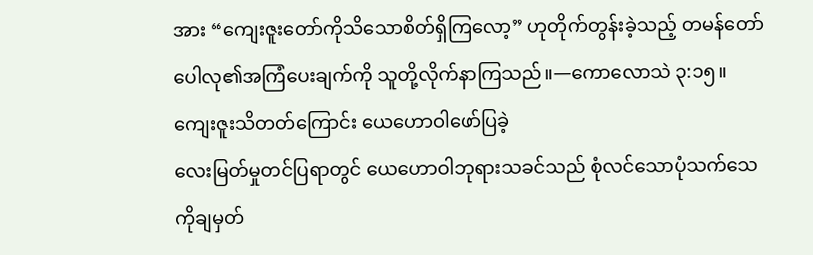အား “ကျေးဇူးတော်ကိုသိသောစိတ်ရှိကြလော့” ဟုတိုက်တွန်းခဲ့သည့် တမန်တော်ပေါလု၏အကြံပေးချက်ကို သူတို့လိုက်နာကြသည်။—ကောလောသဲ ၃:၁၅။
ကျေးဇူးသိတတ်ကြောင်း ယေဟောဝါဖော်ပြခဲ့
လေးမြတ်မှုတင်ပြရာတွင် ယေဟောဝါဘုရားသခင်သည် စုံလင်သောပုံသက်သေကိုချမှတ်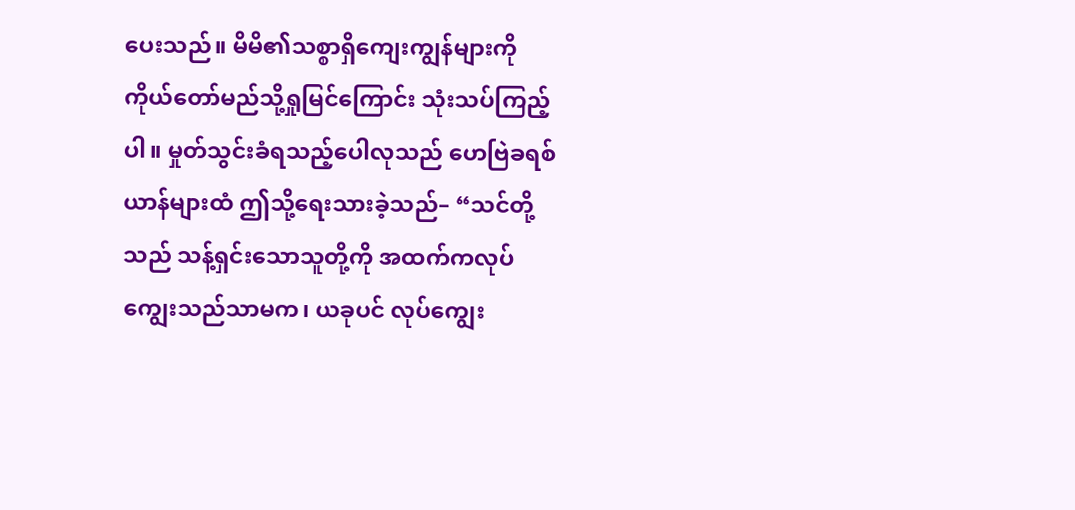ပေးသည်။ မိမိ၏သစ္စာရှိကျေးကျွန်များကို ကိုယ်တော်မည်သို့ရှုမြင်ကြောင်း သုံးသပ်ကြည့်ပါ။ မှုတ်သွင်းခံရသည့်ပေါလုသည် ဟေဗြဲခရစ်ယာန်များထံ ဤသို့ရေးသားခဲ့သည်– “သင်တို့သည် သန့်ရှင်းသောသူတို့ကို အထက်ကလုပ်ကျွေးသည်သာမက၊ ယခုပင် လုပ်ကျွေး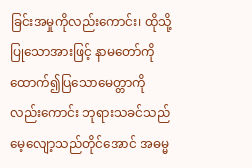ခြင်းအမှုကိုလည်းကောင်း၊ ထိုသို့ပြုသောအားဖြင့် နာမတော်ကိုထောက်၍ပြသောမေတ္တာကိုလည်းကောင်း ဘုရားသခင်သည်မေ့လျော့သည်တိုင်အောင် အဓမ္မ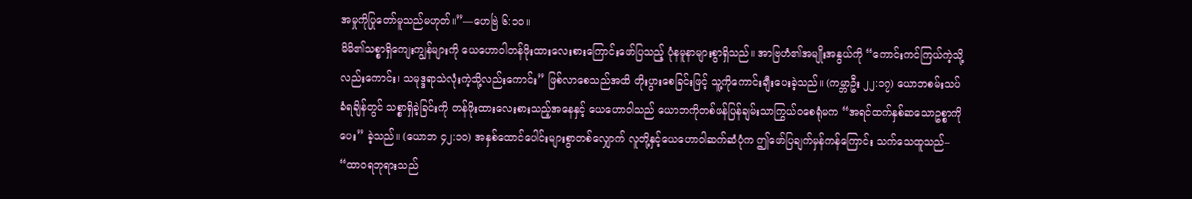အမှုကိုပြုတော်မူသည်မဟုတ်။”—ဟေဗြဲ ၆:၁၀။
မိမိ၏သစ္စာရှိကျေးကျွန်များကို ယေဟောဝါတန်ဖိုးထားလေးစားကြောင်းဖော်ပြသည့် ပုံနမူနာများစွာရှိသည်။ အာဗြဟံ၏အမျိုးအနွယ်ကို “ကောင်းကင်ကြယ်ကဲ့သို့လည်းကောင်း၊ သမုဒ္ဒရာသဲလုံးကဲ့သို့လည်းကောင်း” ဖြစ်လာစေသည်အထိ တိုးပွားစေခြင်းဖြင့် သူ့ကိုကောင်းချီးပေးခဲ့သည်။ (ကမ္ဘာဦး ၂၂:၁၇) ယောဘစမ်းသပ်ခံရချိန်တွင် သစ္စာရှိခဲ့ခြင်းကို တန်ဖိုးထားလေးစားသည့်အနေနှင့် ယေဟောဝါသည် ယောဘကိုတစ်ဖန်ပြန်ချမ်းသာကြွယ်ဝစေရုံမက “အရင်ထက်နှစ်ဆသောဥစ္စာကိုပေး” ခဲ့သည်။ (ယောဘ ၄၂:၁၀) အနှစ်ထောင်ပေါင်းများစွာတစ်လျှောက် လူတို့နှင့်ယေဟောဝါဆက်ဆံပုံက ဤဖော်ပြချက်မှန်ကန်ကြောင်း သက်သေထူသည်– “ထာဝရဘုရားသည်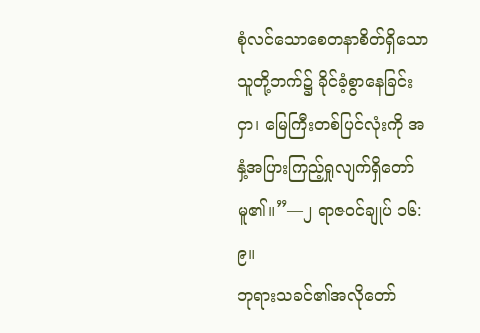စုံလင်သောစေတနာစိတ်ရှိသောသူတို့ဘက်၌ ခိုင်ခံ့စွာနေခြင်းငှာ၊ မြေကြီးတစ်ပြင်လုံးကို အနှံ့အပြားကြည့်ရှုလျက်ရှိတော်မူ၏။”—၂ ရာဇဝင်ချုပ် ၁၆:၉။
ဘုရားသခင်၏အလိုတော်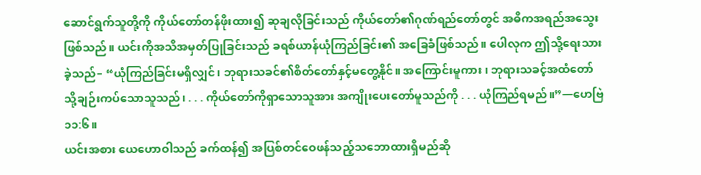ဆောင်ရွက်သူတို့ကို ကိုယ်တော်တန်ဖိုးထား၍ ဆုချလိုခြင်းသည် ကိုယ်တော်၏ဂုဏ်ရည်တော်တွင် အဓိကအရည်အသွေးဖြစ်သည်။ ယင်းကိုအသိအမှတ်ပြုခြင်းသည် ခရစ်ယာန်ယုံကြည်ခြင်း၏ အခြေခံဖြစ်သည်။ ပေါလုက ဤသို့ရေးသားခဲ့သည်– “ယုံကြည်ခြင်းမရှိလျှင်၊ ဘုရားသခင်၏စိတ်တော်နှင့်မတွေ့နိုင်။ အကြောင်းမူကား၊ ဘုရားသခင့်အထံတော်သို့ချဉ်းကပ်သောသူသည်၊ . . . ကိုယ်တော်ကိုရှာသောသူအား အကျိုးပေးတော်မူသည်ကို . . . ယုံကြည်ရမည်။”—ဟေဗြဲ ၁၁:၆။
ယင်းအစား ယေဟောဝါသည် ခက်ထန်၍ အပြစ်တင်ဝေဖန်သည့်သဘောထားရှိမည်ဆို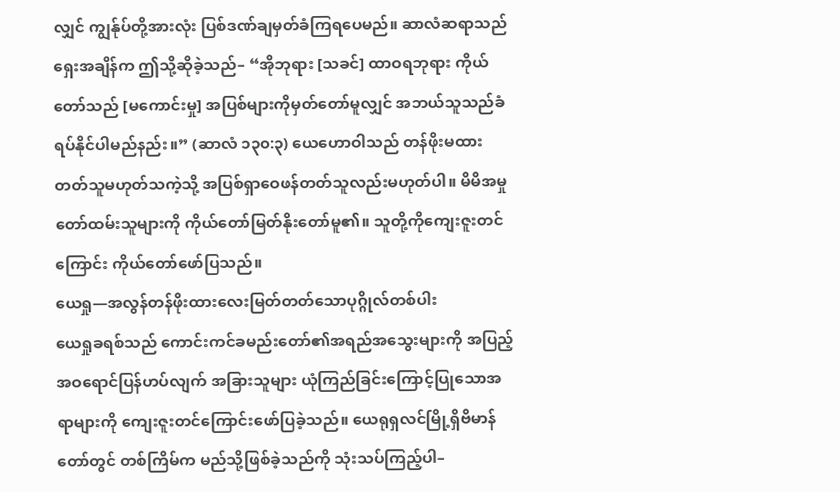လျှင် ကျွန်ုပ်တို့အားလုံး ပြစ်ဒဏ်ချမှတ်ခံကြရပေမည်။ ဆာလံဆရာသည် ရှေးအချိန်က ဤသို့ဆိုခဲ့သည်– “အိုဘုရား [သခင်] ထာဝရဘုရား ကိုယ်တော်သည် [မကောင်းမှု] အပြစ်များကိုမှတ်တော်မူလျှင် အဘယ်သူသည်ခံရပ်နိုင်ပါမည်နည်း။” (ဆာလံ ၁၃၀:၃) ယေဟောဝါသည် တန်ဖိုးမထားတတ်သူမဟုတ်သကဲ့သို့ အပြစ်ရှာဝေဖန်တတ်သူလည်းမဟုတ်ပါ။ မိမိအမှုတော်ထမ်းသူများကို ကိုယ်တော်မြတ်နိုးတော်မူ၏။ သူတို့ကိုကျေးဇူးတင်ကြောင်း ကိုယ်တော်ဖော်ပြသည်။
ယေရှု—အလွန်တန်ဖိုးထားလေးမြတ်တတ်သောပုဂ္ဂိုလ်တစ်ပါး
ယေရှုခရစ်သည် ကောင်းကင်ခမည်းတော်၏အရည်အသွေးများကို အပြည့်အဝရောင်ပြန်ဟပ်လျက် အခြားသူများ ယုံကြည်ခြင်းကြောင့်ပြုသောအရာများကို ကျေးဇူးတင်ကြောင်းဖော်ပြခဲ့သည်။ ယေရုရှလင်မြို့ရှိဗိမာန်တော်တွင် တစ်ကြိမ်က မည်သို့ဖြစ်ခဲ့သည်ကို သုံးသပ်ကြည့်ပါ–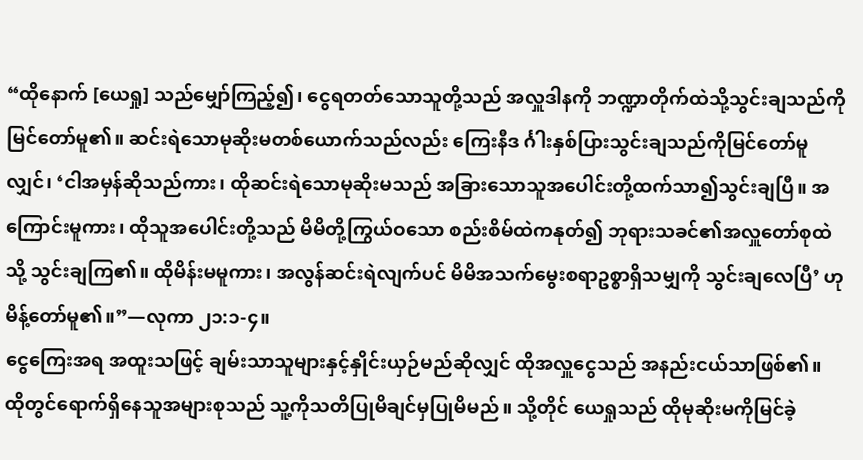“ထိုနောက် [ယေရှု] သည်မျှော်ကြည့်၍၊ ငွေရတတ်သောသူတို့သည် အလှူဒါနကို ဘဏ္ဍာတိုက်ထဲသို့သွင်းချသည်ကို မြင်တော်မူ၏။ ဆင်းရဲသောမုဆိုးမတစ်ယောက်သည်လည်း ကြေးနီဒ င်္ဂါးနှစ်ပြားသွင်းချသည်ကိုမြင်တော်မူလျှင်၊ ‘ငါအမှန်ဆိုသည်ကား၊ ထိုဆင်းရဲသောမုဆိုးမသည် အခြားသောသူအပေါင်းတို့ထက်သာ၍သွင်းချပြီ။ အကြောင်းမူကား၊ ထိုသူအပေါင်းတို့သည် မိမိတို့ကြွယ်ဝသော စည်းစိမ်ထဲကနုတ်၍ ဘုရားသခင်၏အလှူတော်စုထဲသို့ သွင်းချကြ၏။ ထိုမိန်းမမူကား၊ အလွန်ဆင်းရဲလျက်ပင် မိမိအသက်မွေးစရာဥစ္စာရှိသမျှကို သွင်းချလေပြီ’ ဟုမိန့်တော်မူ၏။”—လုကာ ၂၁:၁-၄။
ငွေကြေးအရ အထူးသဖြင့် ချမ်းသာသူများနှင့်နှိုင်းယှဉ်မည်ဆိုလျှင် ထိုအလှူငွေသည် အနည်းငယ်သာဖြစ်၏။ ထိုတွင်ရောက်ရှိနေသူအများစုသည် သူ့ကိုသတိပြုမိချင်မှပြုမိမည်။ သို့တိုင် ယေရှုသည် ထိုမုဆိုးမကိုမြင်ခဲ့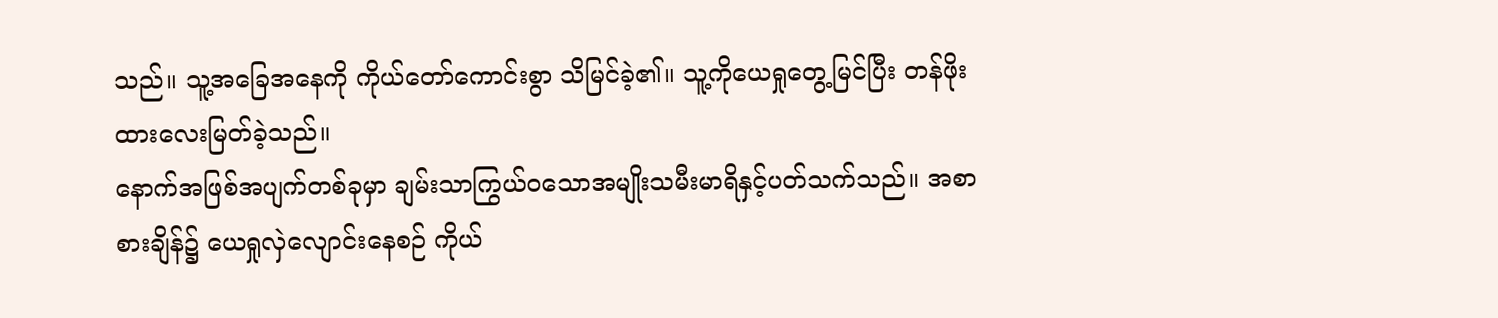သည်။ သူ့အခြေအနေကို ကိုယ်တော်ကောင်းစွာ သိမြင်ခဲ့၏။ သူ့ကိုယေရှုတွေ့မြင်ပြီး တန်ဖိုးထားလေးမြတ်ခဲ့သည်။
နောက်အဖြစ်အပျက်တစ်ခုမှာ ချမ်းသာကြွယ်ဝသောအမျိုးသမီးမာရိနှင့်ပတ်သက်သည်။ အစာစားချိန်၌ ယေရှုလှဲလျောင်းနေစဉ် ကိုယ်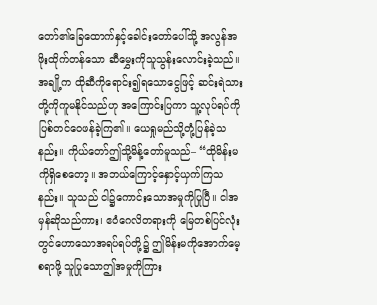တော်၏ခြေထောက်နှင့်ခေါင်းတော်ပေါ်သို့ အလွန်အဖိုးထိုက်တန်သော ဆီမွှေးကိုသူသွန်းလောင်းခဲ့သည်။ အချို့က ထိုဆီကိုရောင်း၍ရသောငွေဖြင့် ဆင်းရဲသားတို့ကိုကူမနိုင်သည်ဟု အကြောင်းပြကာ သူ့လုပ်ရပ်ကိုပြစ်တင်ဝေဖန်ခဲ့ကြ၏။ ယေရှုမည်သို့တုံ့ပြန်ခဲ့သနည်း။ ကိုယ်တော်ဤသို့မိန့်တော်မူသည်– “ထိုမိန်းမကိုရှိစေတော့။ အဘယ်ကြောင့်နှောင့်ယှက်ကြသနည်း။ သူသည် ငါ၌ကောင်းသောအမှုကိုပြုပြီ။ ငါအမှန်ဆိုသည်ကား၊ ဧဝံဂေလိတရားကို မြေတစ်ပြင်လုံးတွင်ဟောသောအရပ်ရပ်တို့၌ ဤမိန်းမကိုအောက်မေ့စရာဖို့ သူပြုသောဤအမှုကိုကြား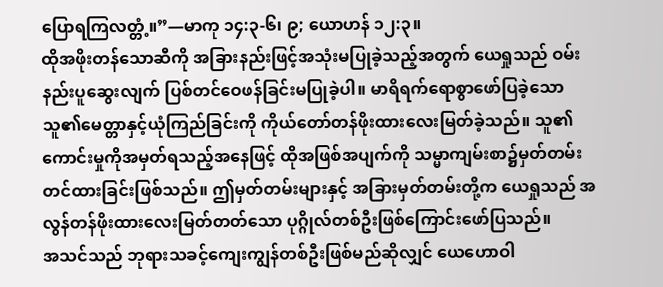ပြောရကြလတ္တံ့။”—မာကု ၁၄:၃-၆၊ ၉; ယောဟန် ၁၂:၃။
ထိုအဖိုးတန်သောဆီကို အခြားနည်းဖြင့်အသုံးမပြုခဲ့သည့်အတွက် ယေရှုသည် ဝမ်းနည်းပူဆွေးလျက် ပြစ်တင်ဝေဖန်ခြင်းမပြုခဲ့ပါ။ မာရိရက်ရောစွာဖော်ပြခဲ့သော သူ၏မေတ္တာနှင့်ယုံကြည်ခြင်းကို ကိုယ်တော်တန်ဖိုးထားလေးမြတ်ခဲ့သည်။ သူ၏ကောင်းမှုကိုအမှတ်ရသည့်အနေဖြင့် ထိုအဖြစ်အပျက်ကို သမ္မာကျမ်းစာ၌မှတ်တမ်းတင်ထားခြင်းဖြစ်သည်။ ဤမှတ်တမ်းများနှင့် အခြားမှတ်တမ်းတို့က ယေရှုသည် အလွန်တန်ဖိုးထားလေးမြတ်တတ်သော ပုဂ္ဂိုလ်တစ်ဦးဖြစ်ကြောင်းဖော်ပြသည်။
အသင်သည် ဘုရားသခင့်ကျေးကျွန်တစ်ဦးဖြစ်မည်ဆိုလျှင် ယေဟောဝါ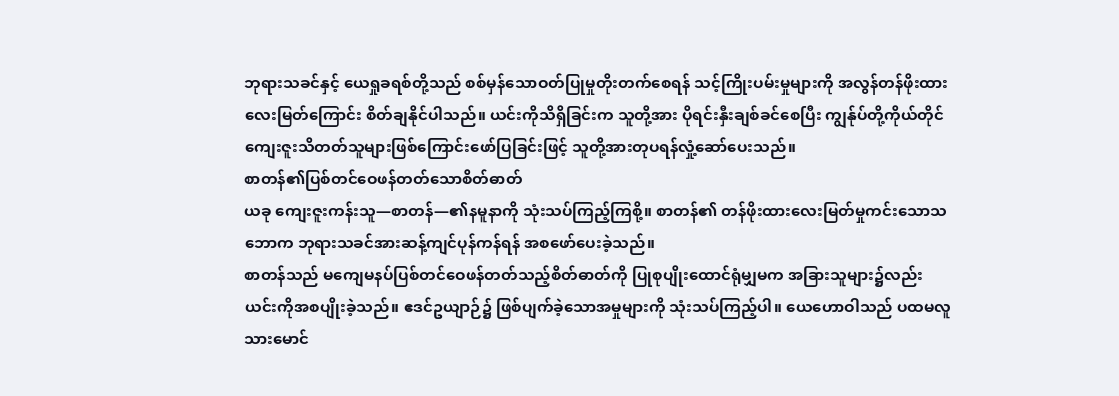ဘုရားသခင်နှင့် ယေရှုခရစ်တို့သည် စစ်မှန်သောဝတ်ပြုမှုတိုးတက်စေရန် သင့်ကြိုးပမ်းမှုများကို အလွန်တန်ဖိုးထားလေးမြတ်ကြောင်း စိတ်ချနိုင်ပါသည်။ ယင်းကိုသိရှိခြင်းက သူတို့အား ပိုရင်းနှီးချစ်ခင်စေပြီး ကျွန်ုပ်တို့ကိုယ်တိုင် ကျေးဇူးသိတတ်သူများဖြစ်ကြောင်းဖော်ပြခြင်းဖြင့် သူတို့အားတုပရန်လှုံ့ဆော်ပေးသည်။
စာတန်၏ပြစ်တင်ဝေဖန်တတ်သောစိတ်ဓာတ်
ယခု ကျေးဇူးကန်းသူ—စာတန်—၏နမူနာကို သုံးသပ်ကြည့်ကြစို့။ စာတန်၏ တန်ဖိုးထားလေးမြတ်မှုကင်းသောသဘောက ဘုရားသခင်အားဆန့်ကျင်ပုန်ကန်ရန် အစဖော်ပေးခဲ့သည်။
စာတန်သည် မကျေမနပ်ပြစ်တင်ဝေဖန်တတ်သည့်စိတ်ဓာတ်ကို ပြုစုပျိုးထောင်ရုံမျှမက အခြားသူများ၌လည်း ယင်းကိုအစပျိုးခဲ့သည်။ ဧဒင်ဥယျာဉ်၌ ဖြစ်ပျက်ခဲ့သောအမှုများကို သုံးသပ်ကြည့်ပါ။ ယေဟောဝါသည် ပထမလူသားမောင်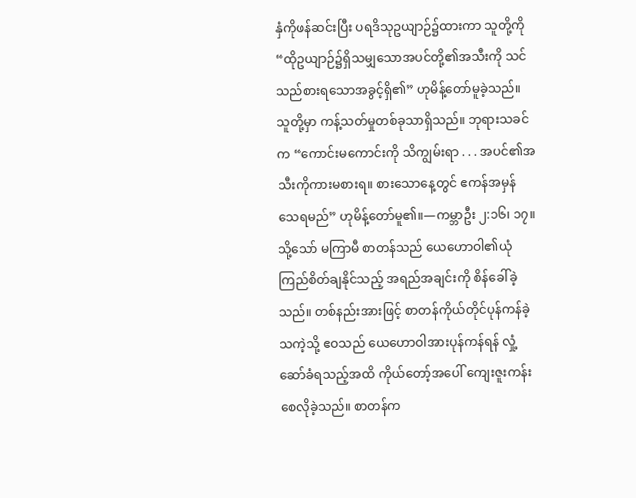နှံကိုဖန်ဆင်းပြီး ပရဒိသုဥယျာဉ်၌ထားကာ သူတို့ကို “ထိုဥယျာဉ်၌ရှိသမျှသောအပင်တို့၏အသီးကို သင်သည်စားရသောအခွင့်ရှိ၏” ဟုမိန့်တော်မူခဲ့သည်။ သူတို့မှာ ကန့်သတ်မှုတစ်ခုသာရှိသည်။ ဘုရားသခင်က “ကောင်းမကောင်းကို သိကျွမ်းရာ . . . အပင်၏အသီးကိုကားမစားရ။ စားသောနေ့တွင် ဧကန်အမှန်သေရမည်” ဟုမိန့်တော်မူ၏။—ကမ္ဘာဦး ၂:၁၆၊ ၁၇။
သို့သော် မကြာမီ စာတန်သည် ယေဟောဝါ၏ယုံကြည်စိတ်ချနိုင်သည့် အရည်အချင်းကို စိန်ခေါ်ခဲ့သည်။ တစ်နည်းအားဖြင့် စာတန်ကိုယ်တိုင်ပုန်ကန်ခဲ့သကဲ့သို့ ဧဝသည် ယေဟောဝါအားပုန်ကန်ရန် လှုံ့ဆော်ခံရသည့်အထိ ကိုယ်တော့်အပေါ် ကျေးဇူးကန်းစေလိုခဲ့သည်။ စာတန်က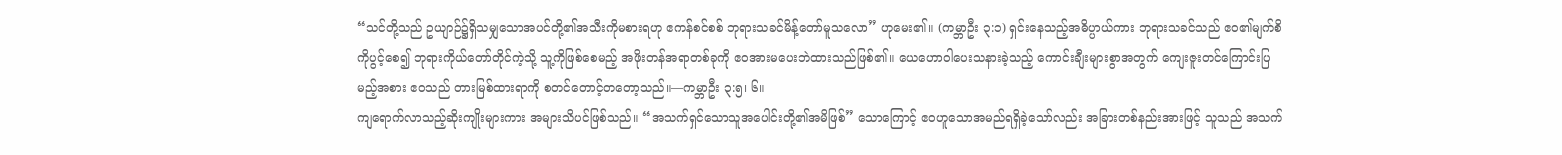“သင်တို့သည် ဥယျာဉ်၌ရှိသမျှသောအပင်တို့၏အသီးကိုမစားရဟု ဧကန်စင်စစ် ဘုရားသခင်မိန့်တော်မူသလော” ဟုမေး၏။ (ကမ္ဘာဦး ၃:၁) ရှင်းနေသည့်အဓိပ္ပာယ်ကား ဘုရားသခင်သည် ဧဝ၏မျက်စိကိုပွင့်စေ၍ ဘုရားကိုယ်တော်တိုင်ကဲ့သို့ သူ့ကိုဖြစ်စေမည့် အဖိုးတန်အရာတစ်ခုကို ဧဝအားမပေးဘဲထားသည်ဖြစ်၏။ ယေဟောဝါပေးသနားခဲ့သည့် ကောင်းချီးများစွာအတွက် ကျေးဇူးတင်ကြောင်းပြမည့်အစား ဧဝသည် တားမြစ်ထားရာကို စတင်တောင့်တတော့သည်။—ကမ္ဘာဦး ၃:၅၊ ၆။
ကျရောက်လာသည့်ဆိုးကျိုးများကား အများသိပင်ဖြစ်သည်။ “အသက်ရှင်သောသူအပေါင်းတို့၏အမိဖြစ်” သောကြောင့် ဧဝဟူသောအမည်ရရှိခဲ့သော်လည်း အခြားတစ်နည်းအားဖြင့် သူသည် အသက်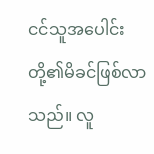ငင်သူအပေါင်းတို့၏မိခင်ဖြစ်လာသည်။ လူ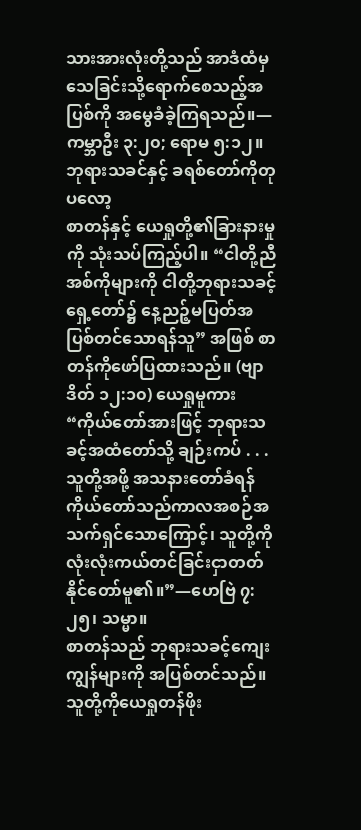သားအားလုံးတို့သည် အာဒံထံမှ သေခြင်းသို့ရောက်စေသည့်အပြစ်ကို အမွေခံခဲ့ကြရသည်။—ကမ္ဘာဦး ၃:၂၀; ရောမ ၅:၁၂။
ဘုရားသခင်နှင့် ခရစ်တော်ကိုတုပလော့
စာတန်နှင့် ယေရှုတို့၏ခြားနားမှုကို သုံးသပ်ကြည့်ပါ။ “ငါတို့ညီအစ်ကိုများကို ငါတို့ဘုရားသခင့်ရှေ့တော်၌ နေ့ညဉ့်မပြတ်အပြစ်တင်သောရန်သူ” အဖြစ် စာတန်ကိုဖော်ပြထားသည်။ (ဗျာဒိတ် ၁၂:၁၀) ယေရှုမူကား “ကိုယ်တော်အားဖြင့် ဘုရားသခင့်အထံတော်သို့ ချဉ်းကပ် . . . သူတို့အဖို့ အသနားတော်ခံရန် ကိုယ်တော်သည်ကာလအစဉ်အသက်ရှင်သောကြောင့်၊ သူတို့ကိုလုံးလုံးကယ်တင်ခြင်းငှာတတ်နိုင်တော်မူ၏။”—ဟေဗြဲ ၇:၂၅၊ သမ္မာ။
စာတန်သည် ဘုရားသခင့်ကျေးကျွန်များကို အပြစ်တင်သည်။ သူတို့ကိုယေရှုတန်ဖိုး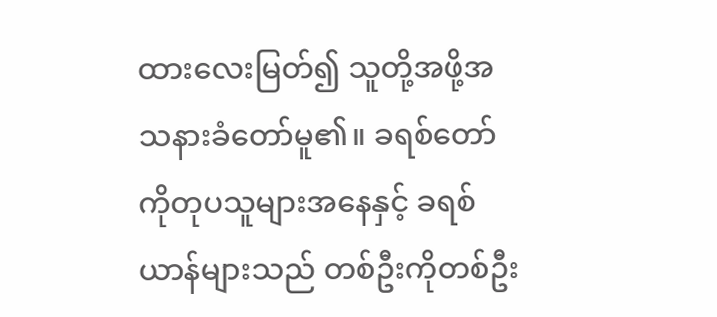ထားလေးမြတ်၍ သူတို့အဖို့အသနားခံတော်မူ၏။ ခရစ်တော်ကိုတုပသူများအနေနှင့် ခရစ်ယာန်များသည် တစ်ဦးကိုတစ်ဦး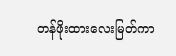တန်ဖိုးထားလေးမြတ်ကာ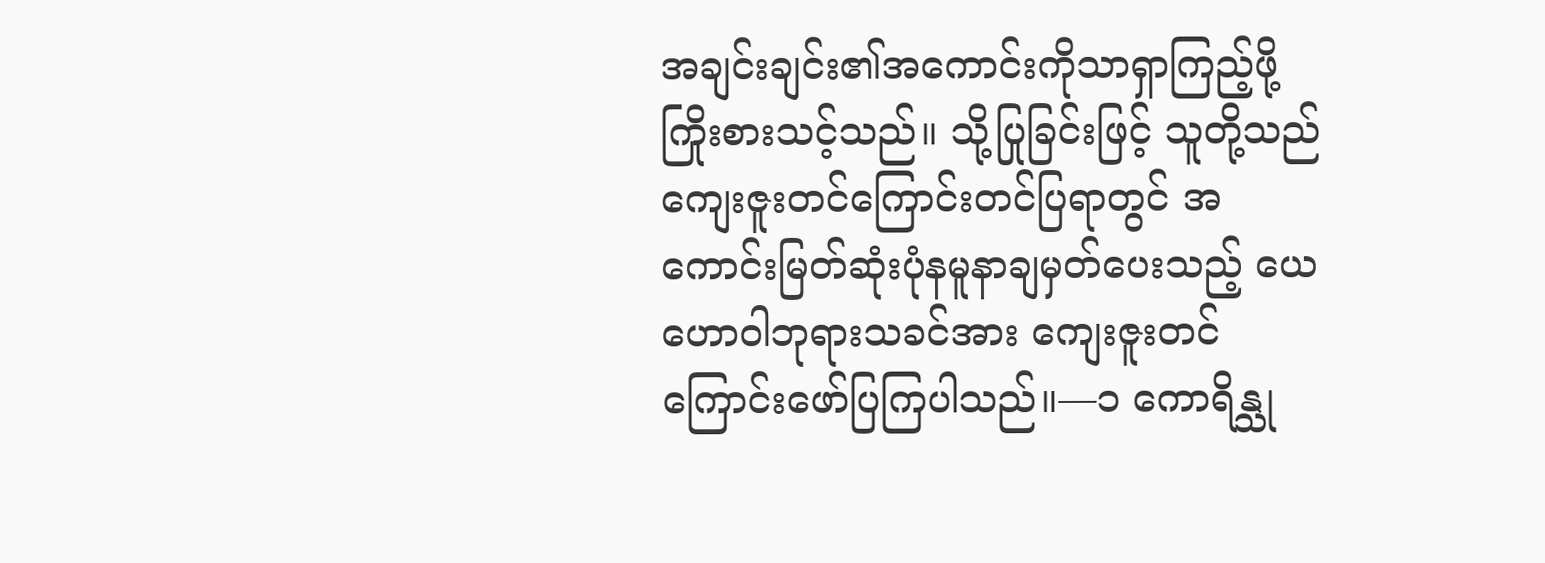အချင်းချင်း၏အကောင်းကိုသာရှာကြည့်ဖို့ ကြိုးစားသင့်သည်။ သို့ပြုခြင်းဖြင့် သူတို့သည် ကျေးဇူးတင်ကြောင်းတင်ပြရာတွင် အကောင်းမြတ်ဆုံးပုံနမူနာချမှတ်ပေးသည့် ယေဟောဝါဘုရားသခင်အား ကျေးဇူးတင်ကြောင်းဖော်ပြကြပါသည်။—၁ ကောရိန္သု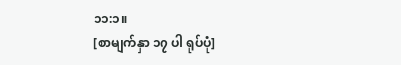၁၁:၁။
[စာမျက်နှာ ၁၇ ပါ ရုပ်ပုံ]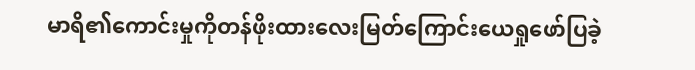မာရိ၏ကောင်းမှုကိုတန်ဖိုးထားလေးမြတ်ကြောင်းယေရှုဖော်ပြခဲ့